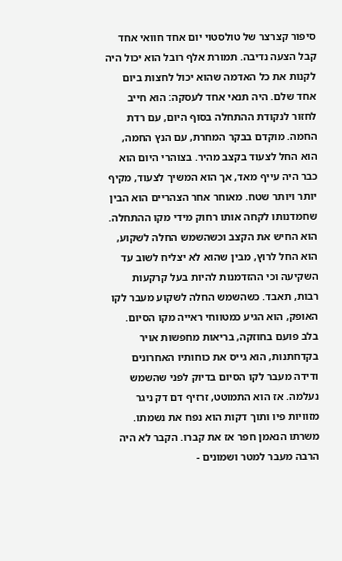סיפור קצרצר של טולסטוי יום אחד חוואי אחד קבל הצעה נדיבה. תמורת אלף רובל הוא יכול היה לקנות את כל האדמה שהוא יכול לחצות ביום אחד שלם. היה תנאי אחד לעסקה: הוא חייב לחזור לנקודת ההתחלה בסוף היום, עם רדת החמה. מוקדם בבקר המחרת, עם הנץ החמה, הוא החל לצעוד בקצב מהיר. בצוהרי היום הוא כבר היה עייף מאד, אך הוא המשיך לצעוד, מקיף יותר ויותר שטח. מאוחר אחר הצהריים הוא הבין שחמדנותו לקחה אותו רחוק מידי מקו ההתחלה. הוא החיש את הקצב וכשהשמש החלה לשקוע, הוא החל לרוץ, מבין שהוא לא יצליח לשוב עד השקיעה וכי ההזדמנות להיות בעל קרקעות רבות, תאבד. כשהשמש החלה לשקוע מעבר לקו האופק, הוא הגיע כמטווחי ראייה מקו הסיום. בלב פועם בחוזקה, בריאות מחפשות אויר בקדחתנות, הוא גייס את כוחותיו האחרונים ודידה מעבר לקו הסיום בדיוק לפני שהשמש נעלמה. אז הוא התמוטט, זרזיף דם דק ניגר מזוויות פיו ותוך דקות הוא נפח את נשמתו. משרתו הנאמן חפר אז את קברו. הקבר לא היה הרבה מעבר למטר ושמונים -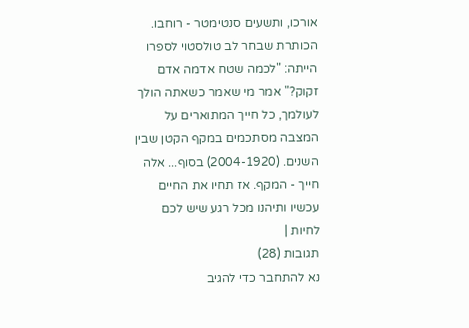אורכו, ותשעים סנטימטר - רוחבו. הכותרת שבחר לב טולסטוי לספרו הייתה: "לכמה שטח אדמה אדם זקוק?" אמר מי שאמר כשאתה הולך לעולמך, כל חייך המתוארים על המצבה מסתכמים במקף הקטן שבין השנים. (2004-1920) בסוף... אלה חייך - המקף. אז תחיו את החיים עכשיו ותיהנו מכל רגע שיש לכם לחיות |
תגובות (28)
נא להתחבר כדי להגיב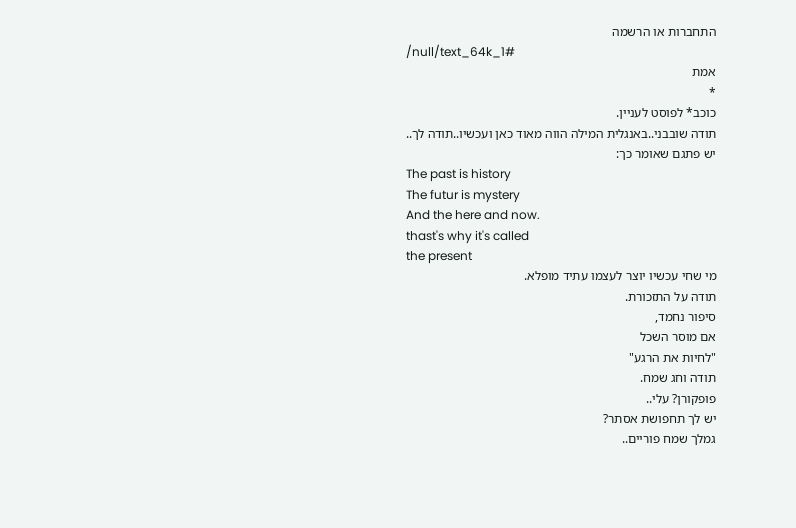התחברות או הרשמה
/null/text_64k_1#
אמת
*
כוכב* לפוסט לעניין.
תודה שובבני..באנגלית המילה הווה מאוד כאן ועכשיו..תודה לך..
יש פתגם שאומר כך:
The past is history
The futur is mystery
And the here and now.
thast's why it's called
the present
מי שחי עכשיו יוצר לעצמו עתיד מופלא.
תודה על התזכורת.
סיפור נחמד,
אם מוסר השכל
"לחיות את הרגע"
תודה וחג שמח.
פופקורן? עלי..
יש לך תחפושת אסתר?
גמלך שמח פוריים..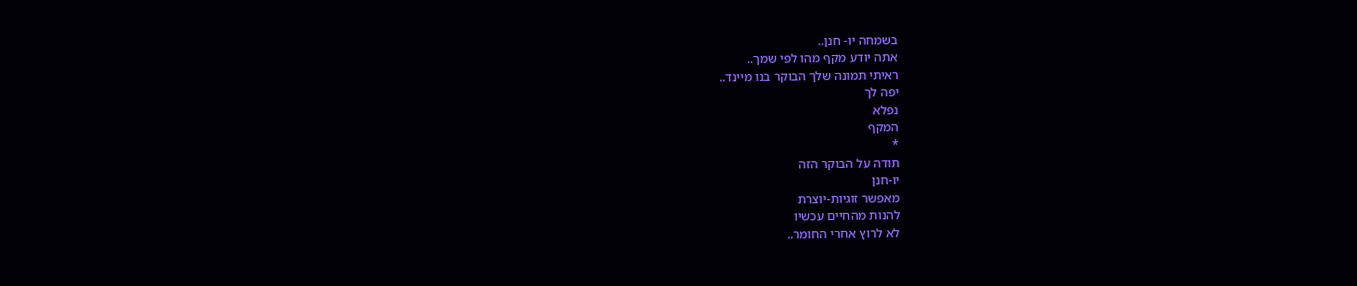בשמחה יו- חנן..
אתה יודע מקף מהו לפי שמך..
ראיתי תמונה שלך הבוקר בנו מיינד..
יפה לך
נפלא
המקף
*
תודה על הבוקר הזה
יו-חנן
מאפשר זוגיות-יוצרת
להנות מהחיים עכשיו
לא לרוץ אחרי החומר..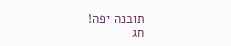תובנה יפה!
חג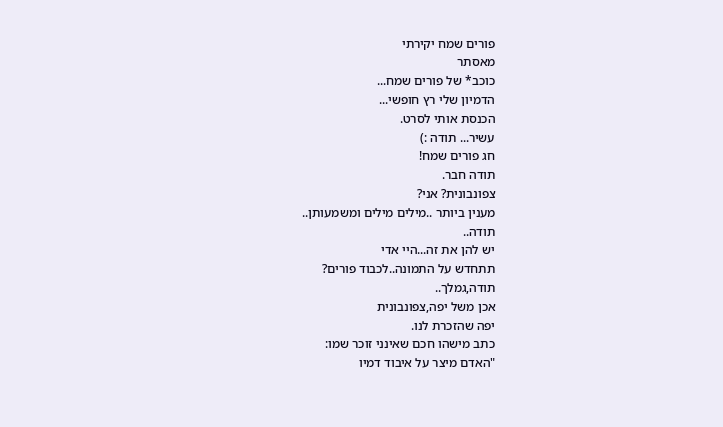פורים שמח יקירתי
מאסתר
כוכב* של פורים שמח...
הדמיון שלי רץ חופשי...
הכנסת אותי לסרט.
עשיר... תודה :)
חג פורים שמח!
תודה חבר.
צפונבונית? אני?
מענין ביותר ..מילים מילים ומשמעותן..
תודה..
יש להן את זה...היי אדי
תתחדש על התמונה..לכבוד פורים?
תודה,גמלך..
אכן משל יפה,צפונבונית
יפה שהזכרת לנו.
כתב מישהו חכם שאינני זוכר שמו:
"האדם מיצר על איבוד דמיו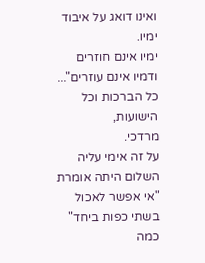ואינו דואג על איבוד ימיו.
ימיו אינם חוזרים
ודמיו אינם עוזרים"...
כל הברכות וכל הישועות,
מרדכי.
על זה אימי עליה השלום היתה אומרת
"אי אפשר לאכול בשתי כפות ביחד"
כמה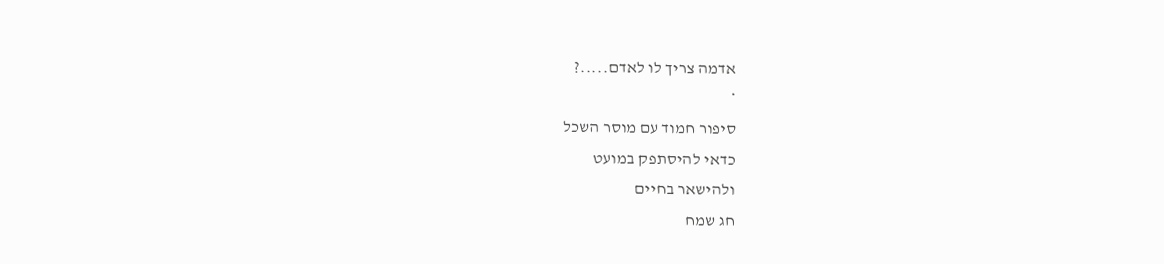אדמה צריך לו לאדם.....?
*
סיפור חמוד עם מוסר השכל
כדאי להיסתפק במועט
ולהישאר בחיים
חג שמח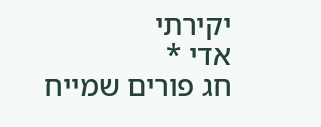יקירתי
אדי *
חג פורים שמייח